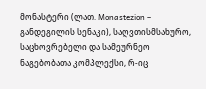მონასტერი (ლათ. Monastezion – განდეგილის სენაკი), საღვთისმსახურო, საცხოვრებელი და სამეურნეო ნაგებობათა კომპლექსი, რ-იც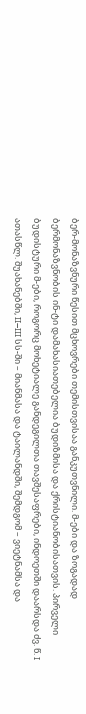ბერ-მონაზვნური წესით მცხოვრები თემისთვისაა განკუთვნილი. მ-ები და ზოგადად ბერმონაზვნობის ინ-ტი დამახასიათებელია ბუდიზმისა და ქრისტიანობისათვის. პირველი ბუდისტური მ-ები, როგორც მოხეტიალე განდეგილთა თავშესაფრები, ინდოეთში დაარსდა ძვ. წ. I ათასწლ. შუახანებში, II–III სს-ში – მიანმასა და ტაილანდში, შემდგომ – ვიეტნამსა და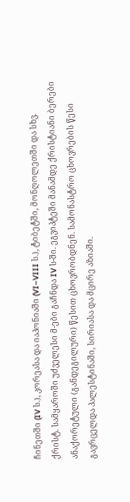ჩინეთში (IV ს.), კორეასა და იაპონიაში (VI–VIII ს.), ტიბეტში, მონღოლეთში და სხვ.
ქრისტ. სამყაროში უძველესი მ-ები გაჩნდა IV ს-ში. ეგვიპტეში მანამდე ქრისტიანი ბერები ანაქორეტული (განდეგილური) წესით ცხოვრობდნენ. სამონასტრო ცხოვრების წესი გავრცელდა პალესტინაში, სირიასა და მცირე აზიაში.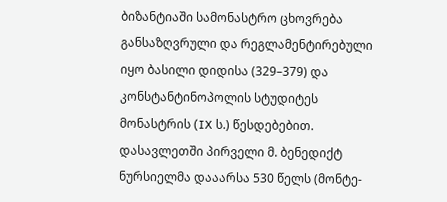ბიზანტიაში სამონასტრო ცხოვრება განსაზღვრული და რეგლამენტირებული იყო ბასილი დიდისა (329–379) და კონსტანტინოპოლის სტუდიტეს მონასტრის (IX ს.) წესდებებით. დასავლეთში პირველი მ. ბენედიქტ ნურსიელმა დააარსა 530 წელს (მონტე-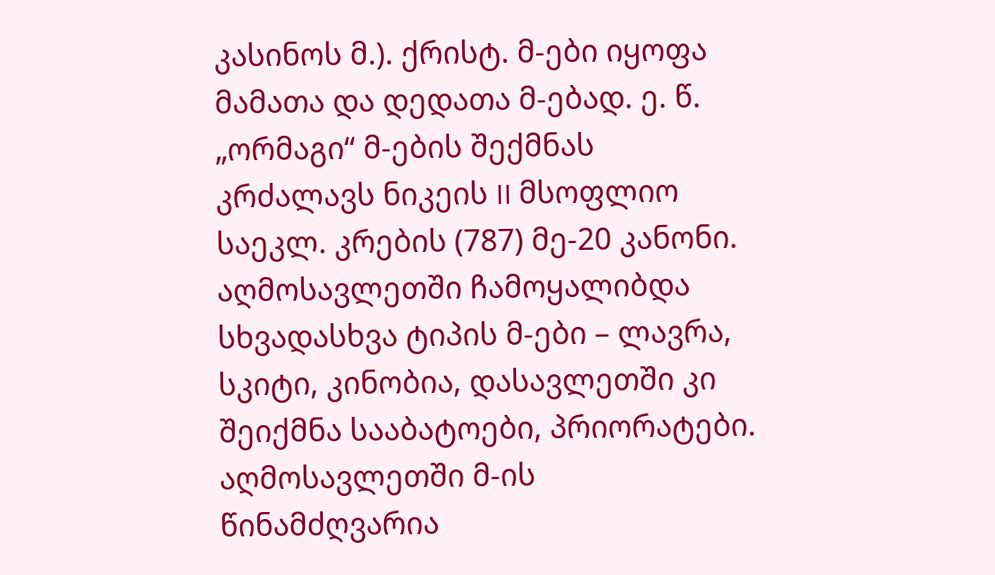კასინოს მ.). ქრისტ. მ-ები იყოფა მამათა და დედათა მ-ებად. ე. წ. „ორმაგი“ მ-ების შექმნას კრძალავს ნიკეის II მსოფლიო საეკლ. კრების (787) მე-20 კანონი. აღმოსავლეთში ჩამოყალიბდა სხვადასხვა ტიპის მ-ები – ლავრა, სკიტი, კინობია, დასავლეთში კი შეიქმნა სააბატოები, პრიორატები. აღმოსავლეთში მ-ის წინამძღვარია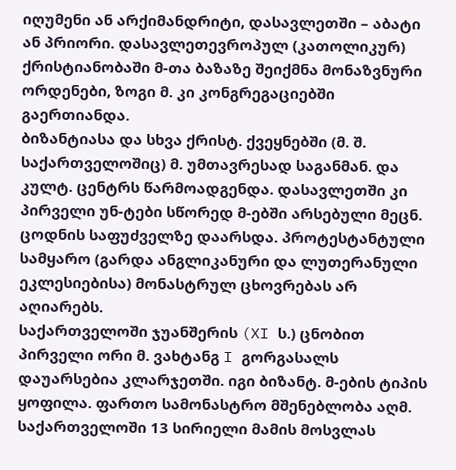იღუმენი ან არქიმანდრიტი, დასავლეთში – აბატი ან პრიორი. დასავლეთევროპულ (კათოლიკურ) ქრისტიანობაში მ-თა ბაზაზე შეიქმნა მონაზვნური ორდენები, ზოგი მ. კი კონგრეგაციებში გაერთიანდა.
ბიზანტიასა და სხვა ქრისტ. ქვეყნებში (მ. შ. საქართველოშიც) მ. უმთავრესად საგანმან. და კულტ. ცენტრს წარმოადგენდა. დასავლეთში კი პირველი უნ-ტები სწორედ მ-ებში არსებული მეცნ. ცოდნის საფუძველზე დაარსდა. პროტესტანტული სამყარო (გარდა ანგლიკანური და ლუთერანული ეკლესიებისა) მონასტრულ ცხოვრებას არ აღიარებს.
საქართველოში ჯუანშერის (XI ს.) ცნობით პირველი ორი მ. ვახტანგ I გორგასალს დაუარსებია კლარჯეთში. იგი ბიზანტ. მ-ების ტიპის ყოფილა. ფართო სამონასტრო მშენებლობა აღმ. საქართველოში 13 სირიელი მამის მოსვლას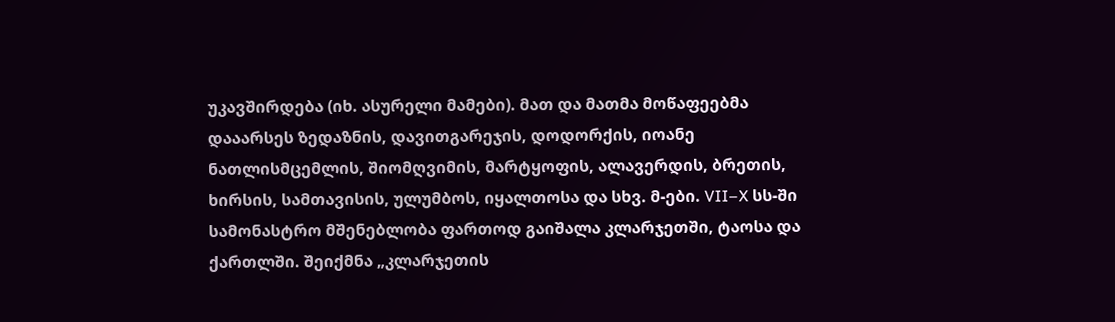უკავშირდება (იხ. ასურელი მამები). მათ და მათმა მოწაფეებმა დააარსეს ზედაზნის, დავითგარეჯის, დოდორქის, იოანე ნათლისმცემლის, შიომღვიმის, მარტყოფის, ალავერდის, ბრეთის, ხირსის, სამთავისის, ულუმბოს, იყალთოსა და სხვ. მ-ები. VII–X სს-ში სამონასტრო მშენებლობა ფართოდ გაიშალა კლარჯეთში, ტაოსა და ქართლში. შეიქმნა „კლარჯეთის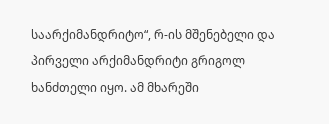საარქიმანდრიტო“, რ-ის მშენებელი და პირველი არქიმანდრიტი გრიგოლ ხანძთელი იყო. ამ მხარეში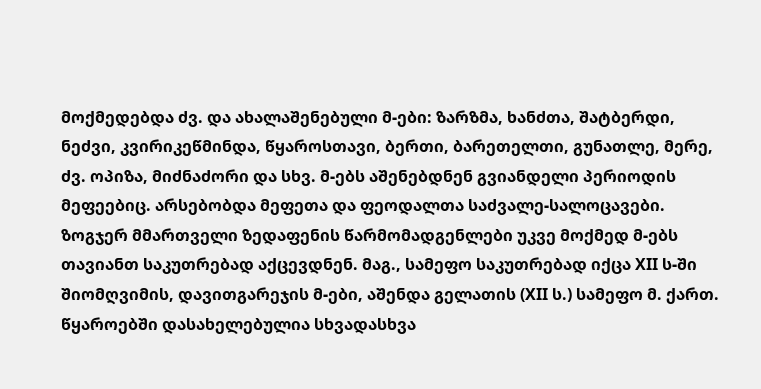მოქმედებდა ძვ. და ახალაშენებული მ-ები: ზარზმა, ხანძთა, შატბერდი, ნეძვი, კვირიკეწმინდა, წყაროსთავი, ბერთი, ბარეთელთი, გუნათლე, მერე, ძვ. ოპიზა, მიძნაძორი და სხვ. მ-ებს აშენებდნენ გვიანდელი პერიოდის მეფეებიც. არსებობდა მეფეთა და ფეოდალთა საძვალე-სალოცავები. ზოგჯერ მმართველი ზედაფენის წარმომადგენლები უკვე მოქმედ მ-ებს თავიანთ საკუთრებად აქცევდნენ. მაგ., სამეფო საკუთრებად იქცა XII ს-ში შიომღვიმის, დავითგარეჯის მ-ები, აშენდა გელათის (XII ს.) სამეფო მ. ქართ. წყაროებში დასახელებულია სხვადასხვა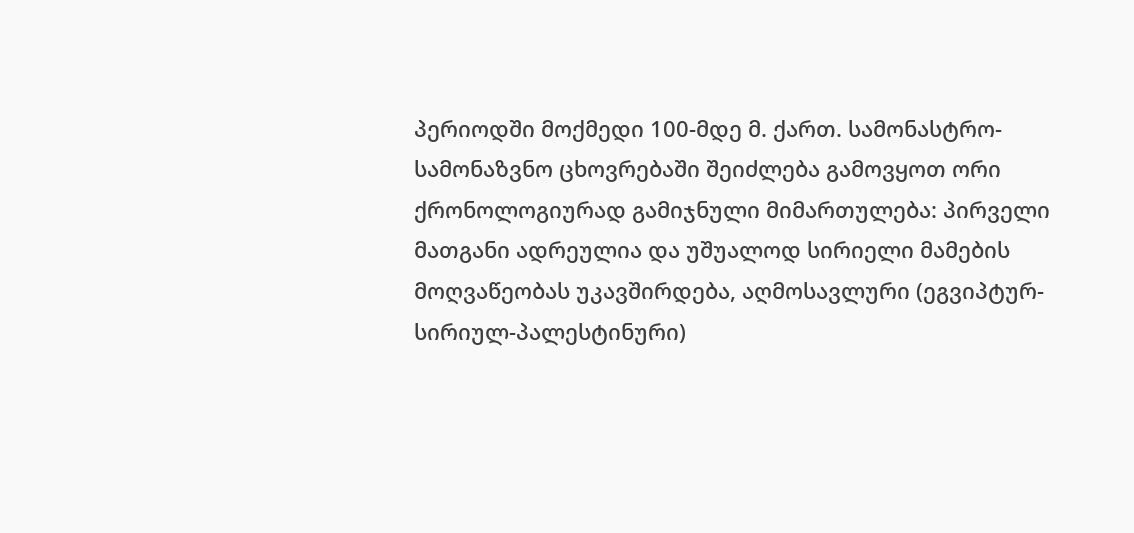პერიოდში მოქმედი 100-მდე მ. ქართ. სამონასტრო-სამონაზვნო ცხოვრებაში შეიძლება გამოვყოთ ორი ქრონოლოგიურად გამიჯნული მიმართულება: პირველი მათგანი ადრეულია და უშუალოდ სირიელი მამების მოღვაწეობას უკავშირდება, აღმოსავლური (ეგვიპტურ-სირიულ-პალესტინური)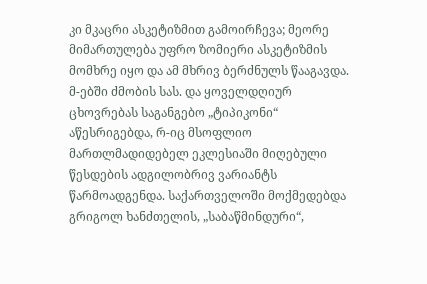კი მკაცრი ასკეტიზმით გამოირჩევა; მეორე მიმართულება უფრო ზომიერი ასკეტიზმის მომხრე იყო და ამ მხრივ ბერძნულს წააგავდა. მ-ებში ძმობის სას. და ყოველდღიურ ცხოვრებას საგანგებო „ტიპიკონი“ აწესრიგებდა, რ-იც მსოფლიო მართლმადიდებელ ეკლესიაში მიღებული წესდების ადგილობრივ ვარიანტს წარმოადგენდა. საქართველოში მოქმედებდა გრიგოლ ხანძთელის, „საბაწმინდური“,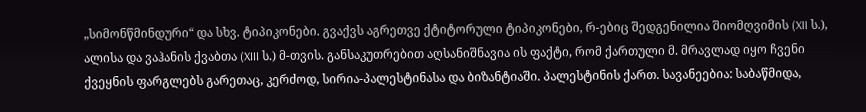„სიმონწმინდური“ და სხვ. ტიპიკონები. გვაქვს აგრეთვე ქტიტორული ტიპიკონები, რ-ებიც შედგენილია შიომღვიმის (XII ს.), ალისა და ვაჰანის ქვაბთა (XIII ს.) მ-თვის. განსაკუთრებით აღსანიშნავია ის ფაქტი, რომ ქართული მ. მრავლად იყო ჩვენი ქვეყნის ფარგლებს გარეთაც, კერძოდ, სირია-პალესტინასა და ბიზანტიაში. პალესტინის ქართ. სავანეებია: საბაწმიდა,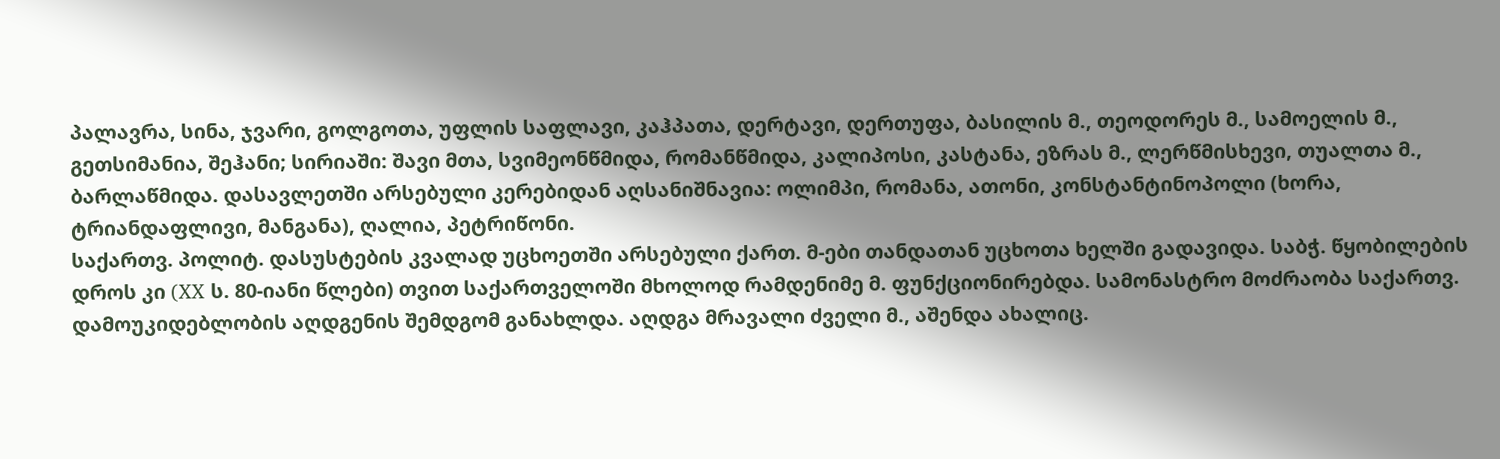პალავრა, სინა, ჯვარი, გოლგოთა, უფლის საფლავი, კაჰპათა, დერტავი, დერთუფა, ბასილის მ., თეოდორეს მ., სამოელის მ., გეთსიმანია, შეჰანი; სირიაში: შავი მთა, სვიმეონწმიდა, რომანწმიდა, კალიპოსი, კასტანა, ეზრას მ., ლერწმისხევი, თუალთა მ., ბარლაწმიდა. დასავლეთში არსებული კერებიდან აღსანიშნავია: ოლიმპი, რომანა, ათონი, კონსტანტინოპოლი (ხორა, ტრიანდაფლივი, მანგანა), ღალია, პეტრიწონი.
საქართვ. პოლიტ. დასუსტების კვალად უცხოეთში არსებული ქართ. მ-ები თანდათან უცხოთა ხელში გადავიდა. საბჭ. წყობილების დროს კი (XX ს. 80-იანი წლები) თვით საქართველოში მხოლოდ რამდენიმე მ. ფუნქციონირებდა. სამონასტრო მოძრაობა საქართვ. დამოუკიდებლობის აღდგენის შემდგომ განახლდა. აღდგა მრავალი ძველი მ., აშენდა ახალიც.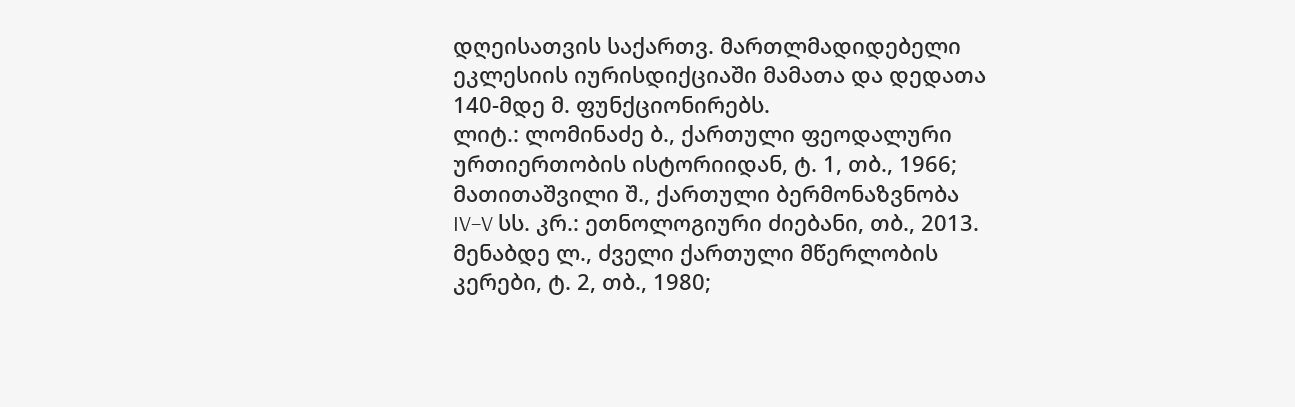დღეისათვის საქართვ. მართლმადიდებელი ეკლესიის იურისდიქციაში მამათა და დედათა 140-მდე მ. ფუნქციონირებს.
ლიტ.: ლომინაძე ბ., ქართული ფეოდალური ურთიერთობის ისტორიიდან, ტ. 1, თბ., 1966; მათითაშვილი შ., ქართული ბერმონაზვნობა IV–V სს. კრ.: ეთნოლოგიური ძიებანი, თბ., 2013. მენაბდე ლ., ძველი ქართული მწერლობის კერები, ტ. 2, თბ., 1980;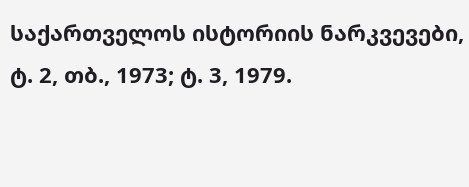საქართველოს ისტორიის ნარკვევები, ტ. 2, თბ., 1973; ტ. 3, 1979.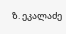ზ. ეკალაძე